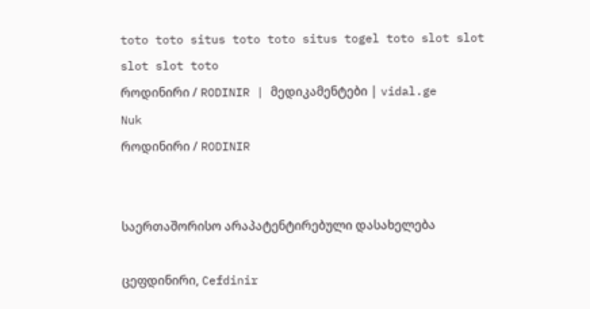toto toto situs toto toto situs togel toto slot slot slot slot toto
როდინირი / RODINIR | მედიკამენტები | vidal.ge
Nuk
როდინირი / RODINIR


საერთაშორისო არაპატენტირებული დასახელება

ცეფდინირი, Cefdinir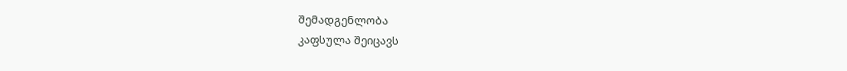შემადგენლობა
კაფსულა შეიცავს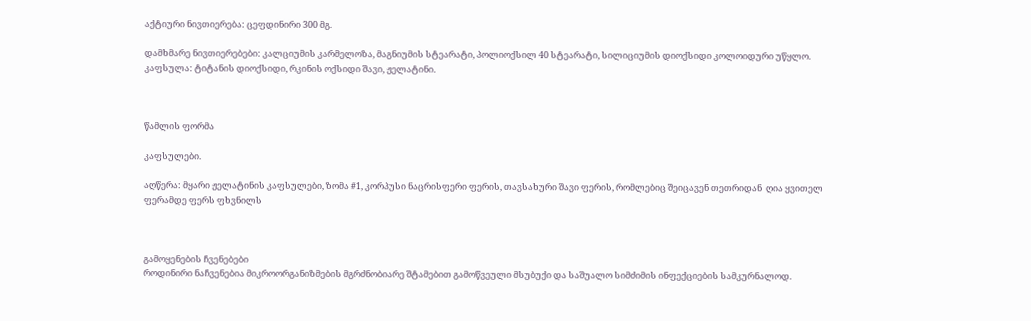აქტიური ნივთიერება: ცეფდინირი 300 მგ.

დამხმარე ნივთიერებები: კალციუმის კარმელოზა, მაგნიუმის სტეარატი, პოლიოქსილ 40 სტეარატი, სილიციუმის დიოქსიდი კოლოიდური უწყლო. კაფსულა: ტიტანის დიოქსიდი, რკინის ოქსიდი შავი, ჟელატინი.



წამლის ფორმა

კაფსულები.

აღწერა: მყარი ჟელატინის კაფსულები, ზომა #1, კორპუსი ნაცრისფერი ფერის, თავსახური შავი ფერის, რომლებიც შეიცავენ თეთრიდან  ღია ყვითელ ფერამდე ფერს ფხვნილს



გამოყენების ჩვენებები
როდინირი ნაჩვენებია მიკროორგანიზმების მგრძნობიარე შტამებით გამოწვეული მსუბუქი და საშუალო სიმძიმის ინფექციების სამკურნალოდ.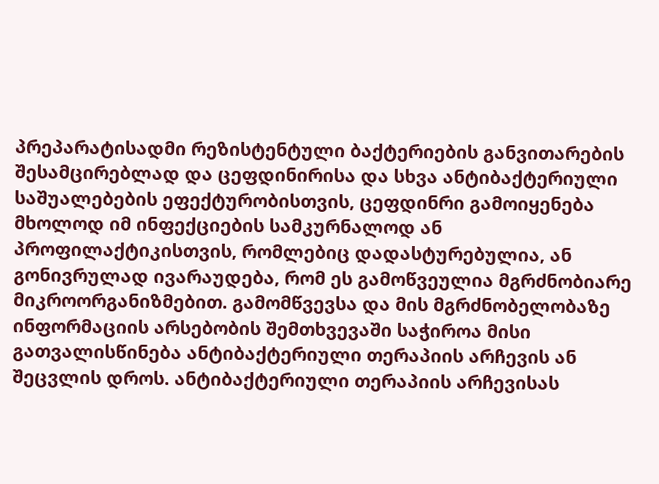პრეპარატისადმი რეზისტენტული ბაქტერიების განვითარების შესამცირებლად და ცეფდინირისა და სხვა ანტიბაქტერიული საშუალებების ეფექტურობისთვის, ცეფდინრი გამოიყენება მხოლოდ იმ ინფექციების სამკურნალოდ ან პროფილაქტიკისთვის, რომლებიც დადასტურებულია, ან გონივრულად ივარაუდება, რომ ეს გამოწვეულია მგრძნობიარე მიკროორგანიზმებით. გამომწვევსა და მის მგრძნობელობაზე ინფორმაციის არსებობის შემთხვევაში საჭიროა მისი გათვალისწინება ანტიბაქტერიული თერაპიის არჩევის ან შეცვლის დროს. ანტიბაქტერიული თერაპიის არჩევისას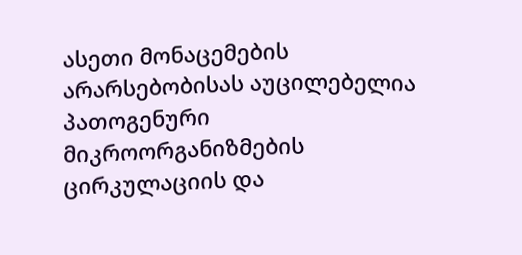ასეთი მონაცემების არარსებობისას აუცილებელია პათოგენური მიკროორგანიზმების ცირკულაციის და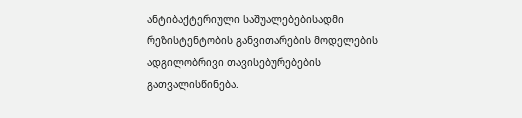ანტიბაქტერიული საშუალებებისადმი რეზისტენტობის განვითარების მოდელების ადგილობრივი თავისებურებების გათვალისწინება.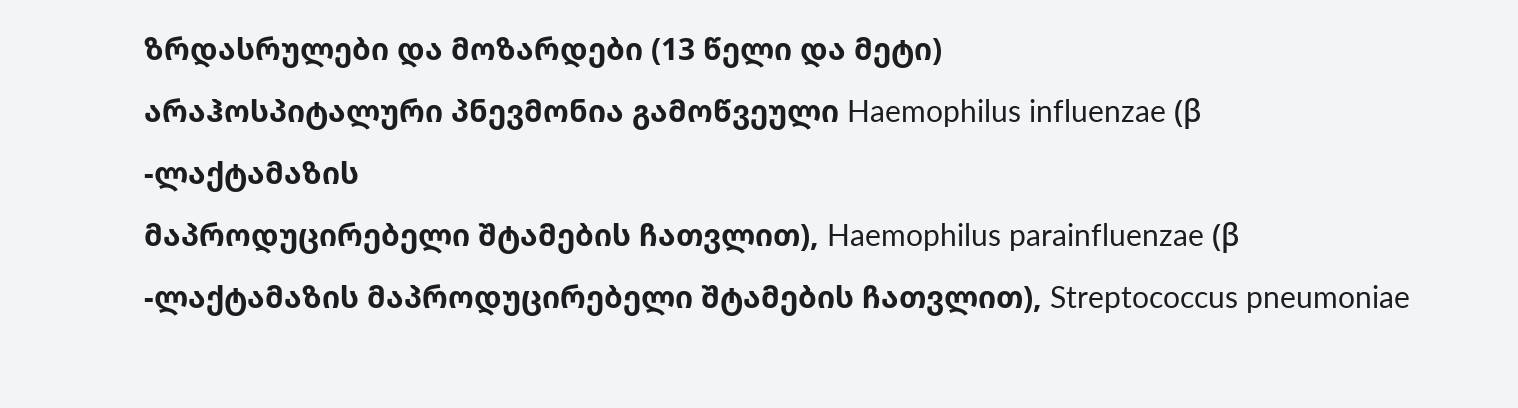ზრდასრულები და მოზარდები (13 წელი და მეტი)
არაჰოსპიტალური პნევმონია გამოწვეული Haemophilus influenzae (β -ლაქტამაზის
მაპროდუცირებელი შტამების ჩათვლით), Haemophilus parainfluenzae (β -ლაქტამაზის მაპროდუცირებელი შტამების ჩათვლით), Streptococcus pneumoniae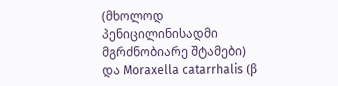(მხოლოდ პენიცილინისადმი მგრძნობიარე შტამები) და Moraxella catarrhalis (β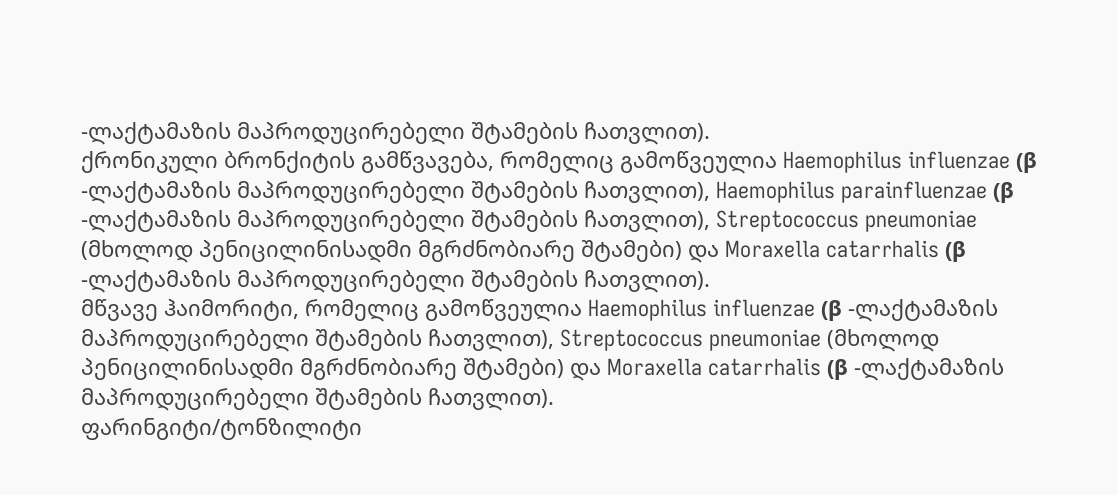-ლაქტამაზის მაპროდუცირებელი შტამების ჩათვლით).
ქრონიკული ბრონქიტის გამწვავება, რომელიც გამოწვეულია Haemophilus influenzae (β -ლაქტამაზის მაპროდუცირებელი შტამების ჩათვლით), Haemophilus parainfluenzae (β -ლაქტამაზის მაპროდუცირებელი შტამების ჩათვლით), Streptococcus pneumoniae (მხოლოდ პენიცილინისადმი მგრძნობიარე შტამები) და Moraxella catarrhalis (β -ლაქტამაზის მაპროდუცირებელი შტამების ჩათვლით).
მწვავე ჰაიმორიტი, რომელიც გამოწვეულია Haemophilus influenzae (β -ლაქტამაზის მაპროდუცირებელი შტამების ჩათვლით), Streptococcus pneumoniae (მხოლოდ პენიცილინისადმი მგრძნობიარე შტამები) და Moraxella catarrhalis (β -ლაქტამაზის მაპროდუცირებელი შტამების ჩათვლით).
ფარინგიტი/ტონზილიტი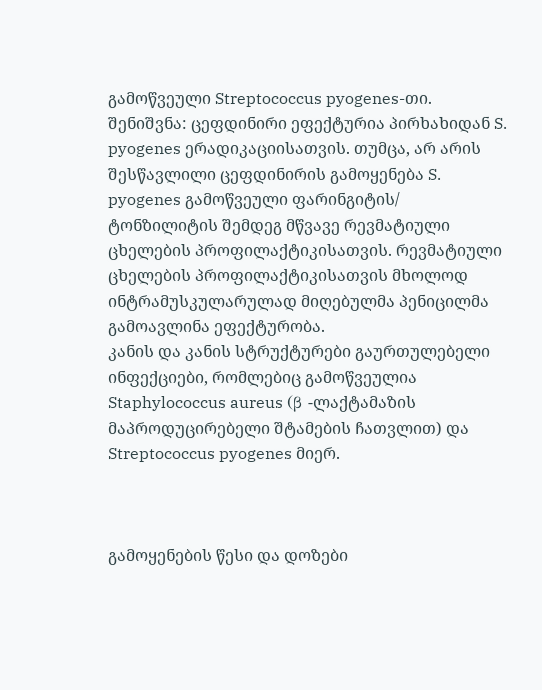გამოწვეული Streptococcus pyogenes-თი.
შენიშვნა: ცეფდინირი ეფექტურია პირხახიდან S. pyogenes ერადიკაციისათვის. თუმცა, არ არის შესწავლილი ცეფდინირის გამოყენება S. pyogenes გამოწვეული ფარინგიტის/
ტონზილიტის შემდეგ მწვავე რევმატიული ცხელების პროფილაქტიკისათვის. რევმატიული ცხელების პროფილაქტიკისათვის მხოლოდ ინტრამუსკულარულად მიღებულმა პენიცილმა გამოავლინა ეფექტურობა.
კანის და კანის სტრუქტურები გაურთულებელი ინფექციები, რომლებიც გამოწვეულია  Staphylococcus aureus (β -ლაქტამაზის მაპროდუცირებელი შტამების ჩათვლით) და Streptococcus pyogenes მიერ.



გამოყენების წესი და დოზები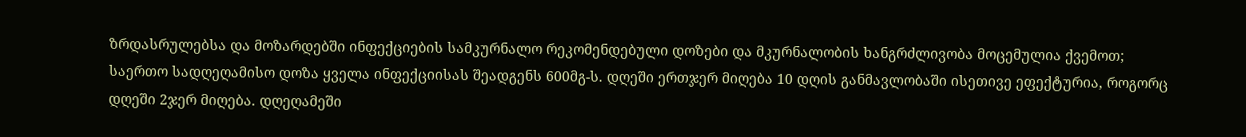ზრდასრულებსა და მოზარდებში ინფექციების სამკურნალო რეკომენდებული დოზები და მკურნალობის ხანგრძლივობა მოცემულია ქვემოთ; საერთო სადღეღამისო დოზა ყველა ინფექციისას შეადგენს 600მგ-ს. დღეში ერთჯერ მიღება 10 დღის განმავლობაში ისეთივე ეფექტურია, როგორც დღეში 2ჯერ მიღება. დღეღამეში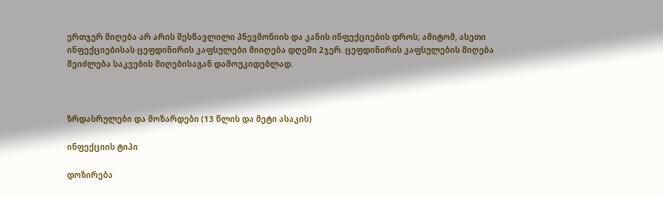ერთჯერ მიღება არ არის შესწავლილი პნევმონიის და კანის ინფექციების დროს; ამიტომ, ასეთი ინფექციებისას ცეფდინირის კაფსულები მიიღება დღეში 2ჯერ. ცეფდინირის კაფსულების მიღება შეიძლება საკვების მიღებისაგან დამოუკიდებლად.



ზრდასრულები და მოზარდები (13 წლის და მეტი ასაკის)

ინფექციის ტიპი

დოზირება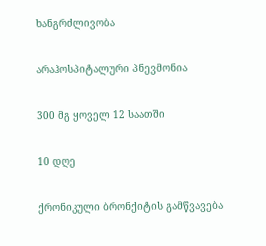ხანგრძლივობა

არაჰოსპიტალური პნევმონია

300 მგ ყოველ 12 საათში

10 დღე

ქრონიკული ბრონქიტის გამწვავება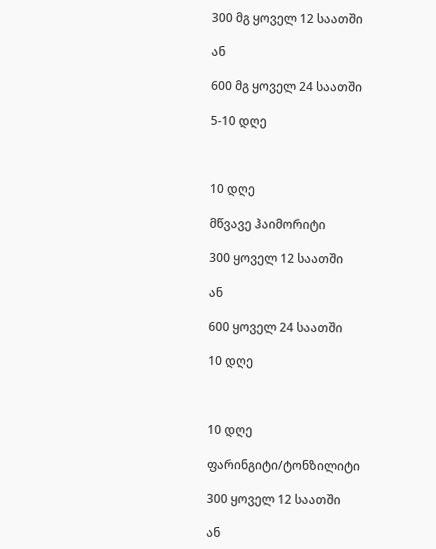300 მგ ყოველ 12 საათში

ან

600 მგ ყოველ 24 საათში

5-10 დღე



10 დღე

მწვავე ჰაიმორიტი

300 ყოველ 12 საათში

ან

600 ყოველ 24 საათში

10 დღე



10 დღე

ფარინგიტი/ტონზილიტი

300 ყოველ 12 საათში

ან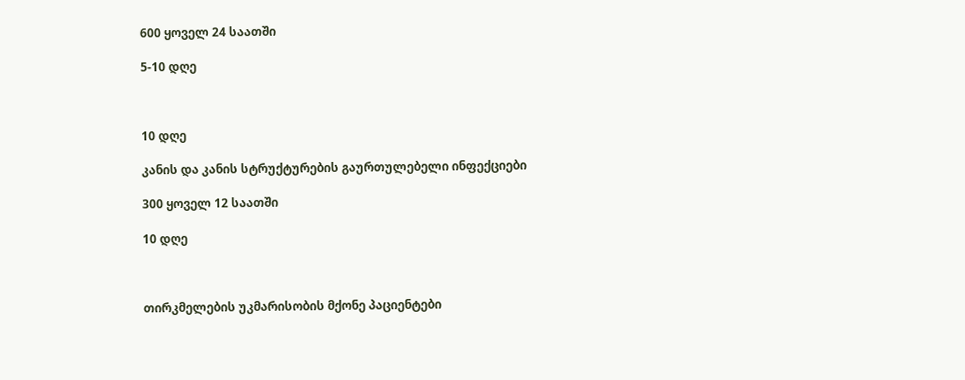600 ყოველ 24 საათში

5-10 დღე



10 დღე

კანის და კანის სტრუქტურების გაურთულებელი ინფექციები

300 ყოველ 12 საათში

10 დღე



თირკმელების უკმარისობის მქონე პაციენტები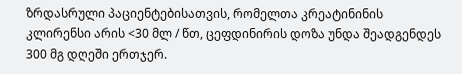ზრდასრული პაციენტებისათვის, რომელთა კრეატინინის კლირენსი არის <30 მლ / წთ, ცეფდინირის დოზა უნდა შეადგენდეს 300 მგ დღეში ერთჯერ.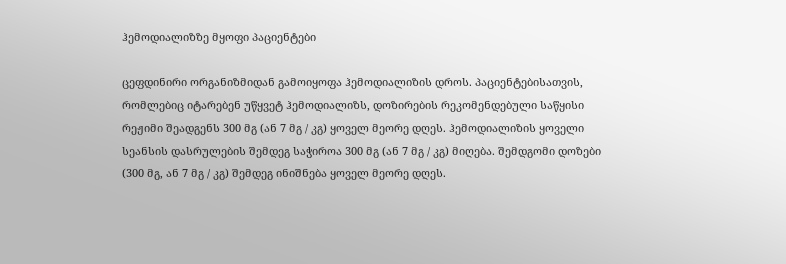ჰემოდიალიზზე მყოფი პაციენტები

ცეფდინირი ორგანიზმიდან გამოიყოფა ჰემოდიალიზის დროს. პაციენტებისათვის, რომლებიც იტარებენ უწყვეტ ჰემოდიალიზს, დოზირების რეკომენდებული საწყისი რეჟიმი შეადგენს 300 მგ (ან 7 მგ / კგ) ყოველ მეორე დღეს. ჰემოდიალიზის ყოველი სეანსის დასრულების შემდეგ საჭიროა 300 მგ (ან 7 მგ / კგ) მიღება. შემდგომი დოზები (300 მგ, ან 7 მგ / კგ) შემდეგ ინიშნება ყოველ მეორე დღეს.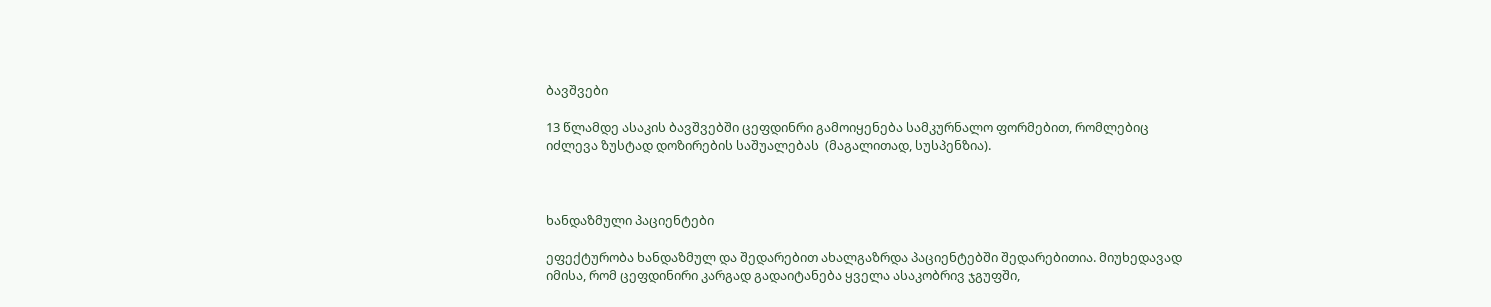ბავშვები

13 წლამდე ასაკის ბავშვებში ცეფდინრი გამოიყენება სამკურნალო ფორმებით, რომლებიც იძლევა ზუსტად დოზირების საშუალებას  (მაგალითად, სუსპენზია).



ხანდაზმული პაციენტები

ეფექტურობა ხანდაზმულ და შედარებით ახალგაზრდა პაციენტებში შედარებითია. მიუხედავად იმისა, რომ ცეფდინირი კარგად გადაიტანება ყველა ასაკობრივ ჯგუფში,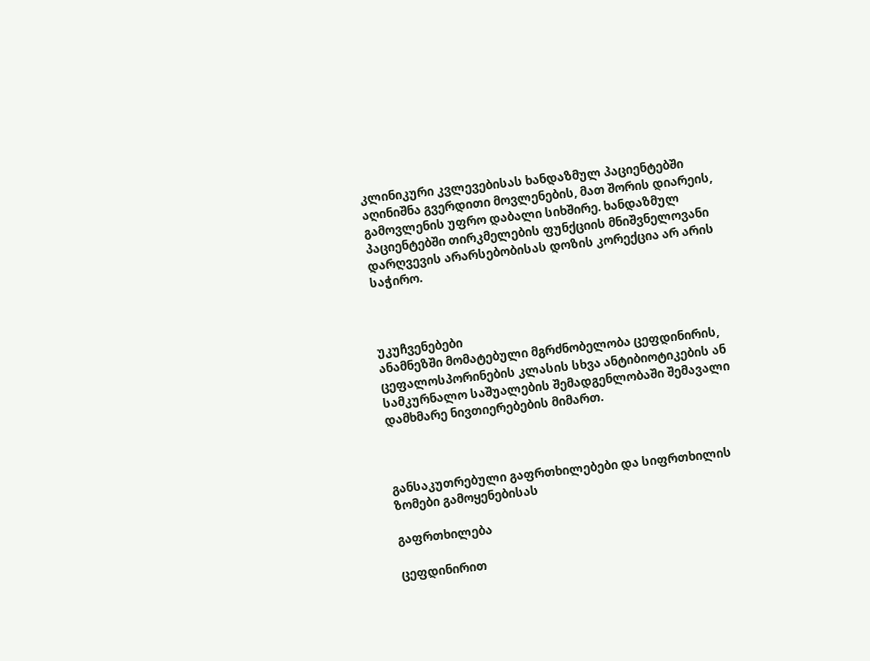კლინიკური კვლევებისას ხანდაზმულ პაციენტებში აღინიშნა გვერდითი მოვლენების, მათ შორის დიარეის, გამოვლენის უფრო დაბალი სიხშირე. ხანდაზმულ პაციენტებში თირკმელების ფუნქციის მნიშვნელოვანი დარღვევის არარსებობისას დოზის კორექცია არ არის საჭირო.



უკუჩვენებები
ანამნეზში მომატებული მგრძნობელობა ცეფდინირის, ცეფალოსპორინების კლასის სხვა ანტიბიოტიკების ან სამკურნალო საშუალების შემადგენლობაში შემავალი დამხმარე ნივთიერებების მიმართ.



განსაკუთრებული გაფრთხილებები და სიფრთხილის ზომები გამოყენებისას

გაფრთხილება

ცეფდინირით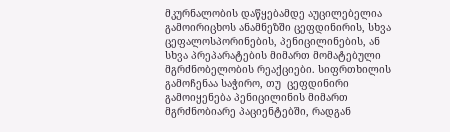მკურნალობის დაწყებამდე აუცილებელია გამოირიცხოს ანამნეზში ცეფდინირის, სხვა ცეფალოსპორინების, პენიცილინების, ან სხვა პრეპარატების მიმართ მომატებული მგრძნობელობის რეაქციები. სიფრთხილის გამოჩენაა საჭირო, თუ  ცეფდინირი გამოიყენება პენიცილინის მიმართ მგრძნობიარე პაციენტებში, რადგან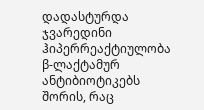დადასტურდა ჯვარედინი ჰიპერრეაქტიულობა β-ლაქტამურ ანტიბიოტიკებს შორის, რაც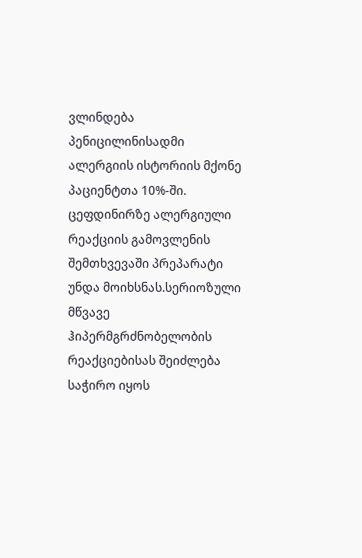ვლინდება პენიცილინისადმი ალერგიის ისტორიის მქონე პაციენტთა 10%-ში. ცეფდინირზე ალერგიული რეაქციის გამოვლენის შემთხვევაში პრეპარატი უნდა მოიხსნას.სერიოზული მწვავე ჰიპერმგრძნობელობის რეაქციებისას შეიძლება საჭირო იყოს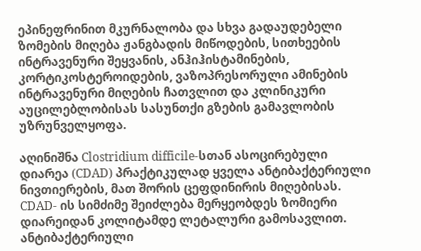ეპინეფრინით მკურნალობა და სხვა გადაუდებელი ზომების მიღება ჟანგბადის მიწოდების, სითხეების ინტრავენური შეყვანის, ანჰიჰისტამინების, კორტიკოსტეროიდების, ვაზოპრესორული ამინების ინტრავენური მიღების ჩათვლით და კლინიკური აუცილებლობისას სასუნთქი გზების გამავლობის უზრუნველყოფა.

აღინიშნა Clostridium difficile-სთან ასოცირებული დიარეა (CDAD) პრაქტიკულად ყველა ანტიბაქტერიული ნივთიერების, მათ შორის ცეფდინირის მიღებისას. CDAD- ის სიმძიმე შეიძლება მერყეობდეს ზომიერი დიარეიდან კოლიტამდე ლეტალური გამოსავლით. ანტიბაქტერიული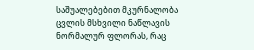საშუალებებით მკურნალობა ცვლის მსხვილი ნაწლავის ნორმალურ ფლორას, რაც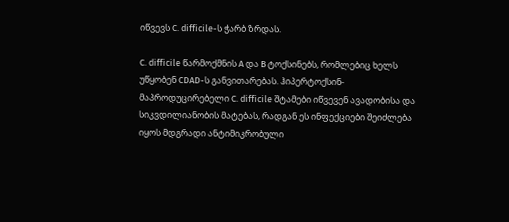იწვევს C. difficile-ს ჭარბ ზრდას.

C. difficile წარმოქმნის A და B ტოქსინებს, რომლებიც ხელს უწყობენ CDAD-ს განვითარებას. ჰიპერტოქსინ-მაპროდუცირებელი C. difficile შტამები იწვევენ ავადობისა და სიკვდილიანობის მატებას, რადგან ეს ინფექციები შეიძლება იყოს მდგრადი ანტიმიკრობული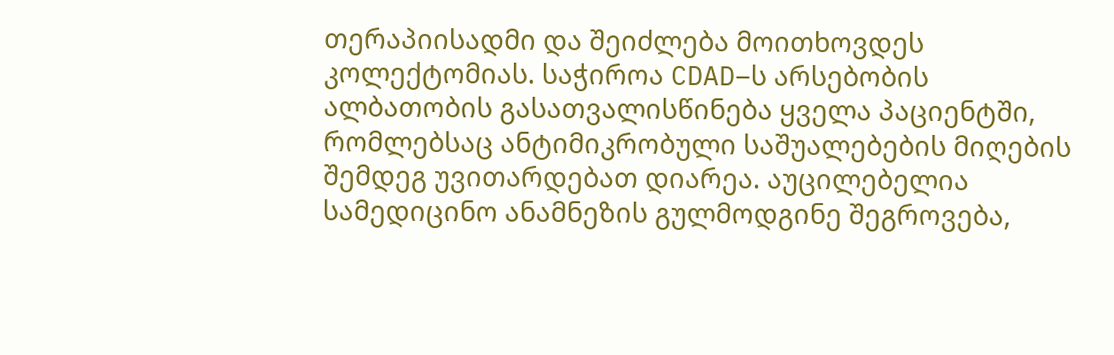თერაპიისადმი და შეიძლება მოითხოვდეს კოლექტომიას. საჭიროა CDAD–ს არსებობის ალბათობის გასათვალისწინება ყველა პაციენტში, რომლებსაც ანტიმიკრობული საშუალებების მიღების შემდეგ უვითარდებათ დიარეა. აუცილებელია სამედიცინო ანამნეზის გულმოდგინე შეგროვება,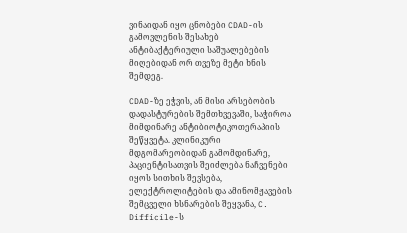ვინაიდან იყო ცნობები CDAD-ის გამოვლენის შესახებ ანტიბაქტერიული საშუალებების მიღებიდან ორ თვეზე მეტი ხნის შემდეგ.

CDAD-ზე ეჭვის, ან მისი არსებობის დადასტურების შემთხვევაში, საჭიროა მიმდინარე ანტიბიოტიკოთერაპიის შეწყვეტა. კლინიკური მდგომარეობიდან გამომდინარე, პაციენტისათვის შეიძლება ნაჩვენები იყოს სითხის შევსება, ელექტროლიტების და ამინომჟავების შემცველი ხსნარების შეყვანა, C. Difficile-ს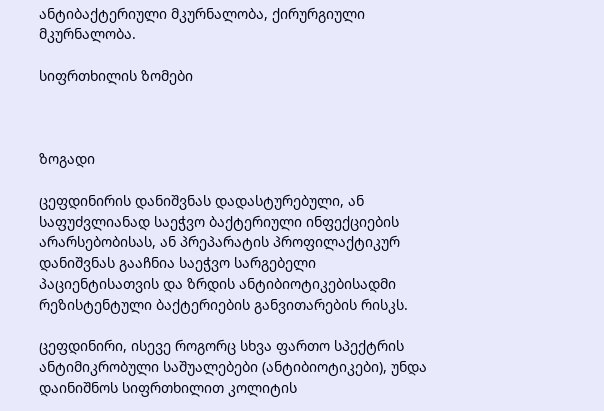ანტიბაქტერიული მკურნალობა, ქირურგიული მკურნალობა.

სიფრთხილის ზომები



ზოგადი

ცეფდინირის დანიშვნას დადასტურებული, ან საფუძვლიანად საეჭვო ბაქტერიული ინფექციების არარსებობისას, ან პრეპარატის პროფილაქტიკურ დანიშვნას გააჩნია საეჭვო სარგებელი პაციენტისათვის და ზრდის ანტიბიოტიკებისადმი რეზისტენტული ბაქტერიების განვითარების რისკს.

ცეფდინირი, ისევე როგორც სხვა ფართო სპექტრის ანტიმიკრობული საშუალებები (ანტიბიოტიკები), უნდა დაინიშნოს სიფრთხილით კოლიტის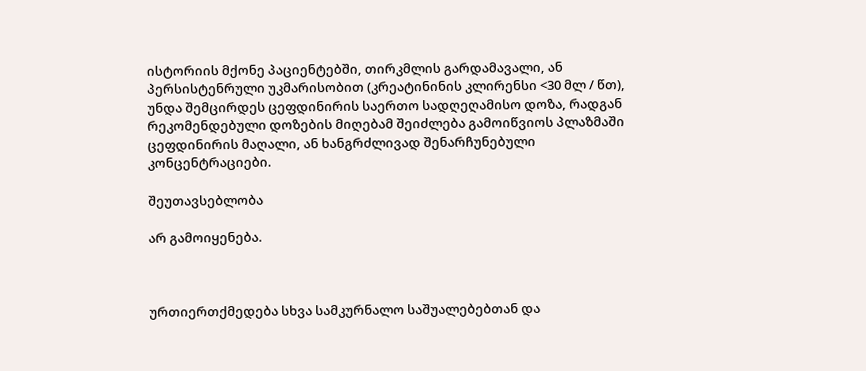ისტორიის მქონე პაციენტებში, თირკმლის გარდამავალი, ან პერსისტენრული უკმარისობით (კრეატინინის კლირენსი <30 მლ / წთ), უნდა შემცირდეს ცეფდინირის საერთო სადღეღამისო დოზა, რადგან რეკომენდებული დოზების მიღებამ შეიძლება გამოიწვიოს პლაზმაში ცეფდინირის მაღალი, ან ხანგრძლივად შენარჩუნებული კონცენტრაციები.

შეუთავსებლობა

არ გამოიყენება.



ურთიერთქმედება სხვა სამკურნალო საშუალებებთან და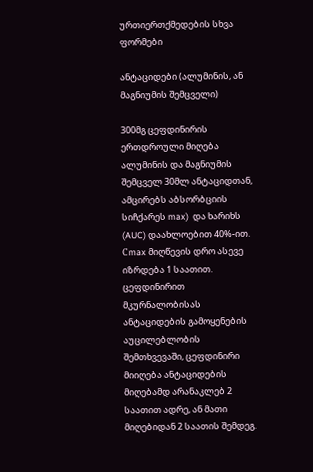ურთიერთქმედების სხვა ფორმები

ანტაციდები (ალუმინის, ან მაგნიუმის შემცველი)

300მგ ცეფდინირის ერთდროული მიღება ალუმინის და მაგნიუმის შემცველ 30მლ ანტაციდთან, ამცირებს აბსორბციის  სიჩქარეს max)  და ხარიხს (AUC) დაახლოებით 40%-ით. Сmax მიღწევის დრო ასევე იზრდება 1 საათით. ცეფდინირით მკურნალობისას ანტაციდების გამოყენების აუცილებლობის შემთხვევაში, ცეფდინირი მიიღება ანტაციდების მიღებამდ არანაკლებ 2 საათით ადრე, ან მათი მიღებიდან 2 საათის შემდეგ.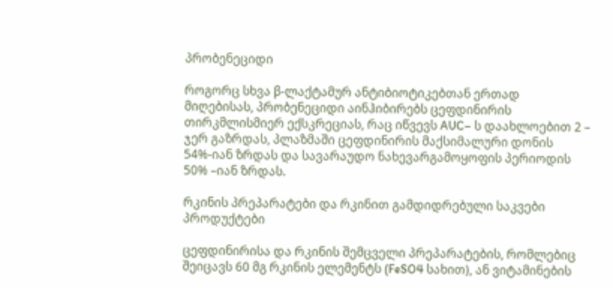პრობენეციდი

როგორც სხვა β-ლაქტამურ ანტიბიოტიკებთან ერთად მიღებისას, პრობენეციდი აინჰიბირებს ცეფდინირის თირკმლისმიერ ექსკრეციას, რაც იწვევს AUC– ს დაახლოებით 2 – ჯერ გაზრდას, პლაზმაში ცეფდინირის მაქსიმალური დონის 54%-იან ზრდას და სავარაუდო ნახევარგამოყოფის პერიოდის 50% –იან ზრდას.

რკინის პრეპარატები და რკინით გამდიდრებული საკვები პროდუქტები

ცეფდინირისა და რკინის შემცველი პრეპარატების, რომლებიც შეიცავს 60 მგ რკინის ელემენტს (FeSO4 სახით), ან ვიტამინების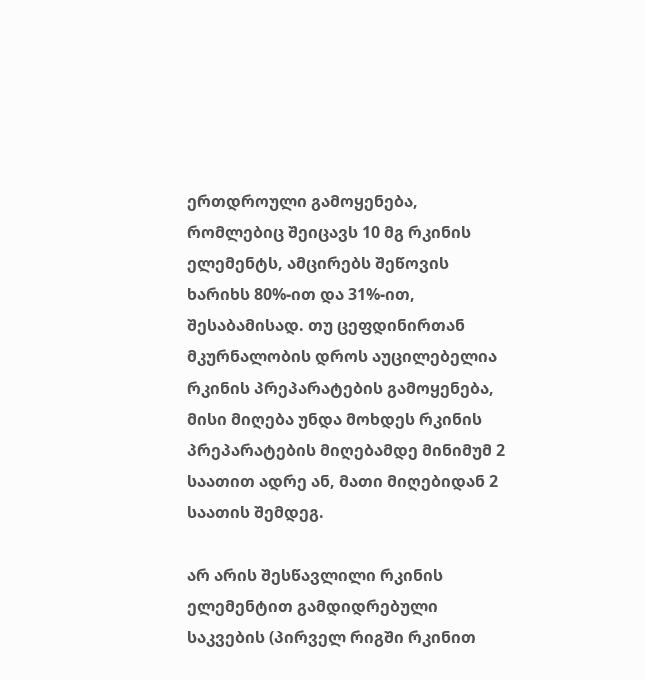ერთდროული გამოყენება, რომლებიც შეიცავს 10 მგ რკინის ელემენტს, ამცირებს შეწოვის ხარიხს 80%-ით და 31%-ით, შესაბამისად. თუ ცეფდინირთან მკურნალობის დროს აუცილებელია რკინის პრეპარატების გამოყენება, მისი მიღება უნდა მოხდეს რკინის პრეპარატების მიღებამდე მინიმუმ 2 საათით ადრე ან, მათი მიღებიდან 2 საათის შემდეგ.

არ არის შესწავლილი რკინის ელემენტით გამდიდრებული საკვების (პირველ რიგში რკინით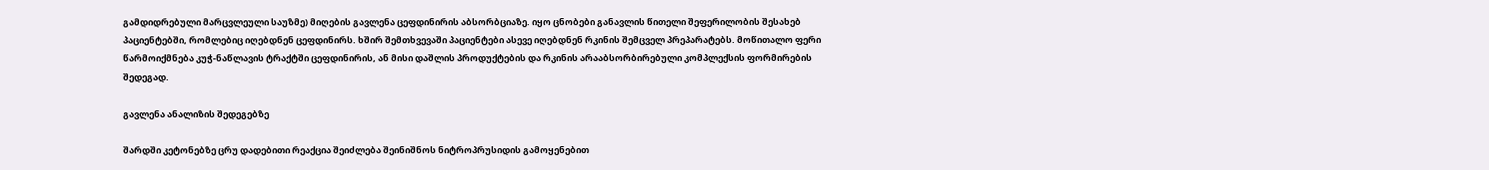გამდიდრებული მარცვლეული საუზმე) მიღების გავლენა ცეფდინირის აბსორბციაზე. იყო ცნობები განავლის წითელი შეფერილობის შესახებ პაციენტებში, რომლებიც იღებდნენ ცეფდინირს. ხშირ შემთხვევაში პაციენტები ასევე იღებდნენ რკინის შემცველ პრეპარატებს. მოწითალო ფერი წარმოიქმნება კუჭ-ნაწლავის ტრაქტში ცეფდინირის, ან მისი დაშლის პროდუქტების და რკინის არააბსორბირებული კომპლექსის ფორმირების შედეგად.

გავლენა ანალიზის შედეგებზე

შარდში კეტონებზე ცრუ დადებითი რეაქცია შეიძლება შეინიშნოს ნიტროპრუსიდის გამოყენებით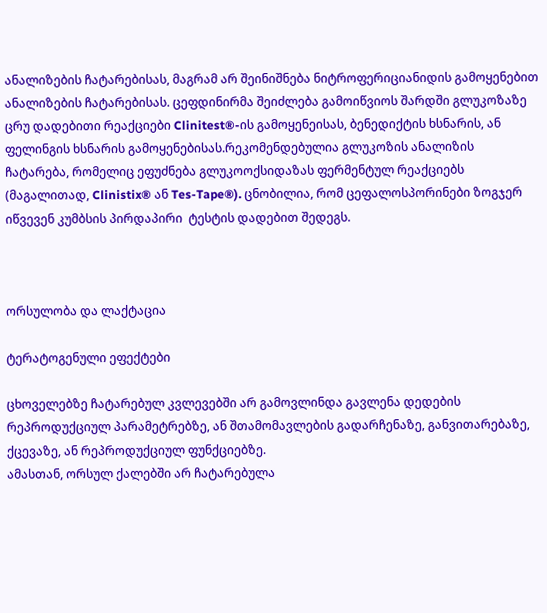ანალიზების ჩატარებისას, მაგრამ არ შეინიშნება ნიტროფერიციანიდის გამოყენებით ანალიზების ჩატარებისას. ცეფდინირმა შეიძლება გამოიწვიოს შარდში გლუკოზაზე ცრუ დადებითი რეაქციები Clinitest®-ის გამოყენეისას, ბენედიქტის ხსნარის, ან ფელინგის ხსნარის გამოყენებისას.რეკომენდებულია გლუკოზის ანალიზის ჩატარება, რომელიც ეფუძნება გლუკოოქსიდაზას ფერმენტულ რეაქციებს (მაგალითად, Clinistix® ან Tes-Tape®). ცნობილია, რომ ცეფალოსპორინები ზოგჯერ იწვევენ კუმბსის პირდაპირი  ტესტის დადებით შედეგს.



ორსულობა და ლაქტაცია

ტერატოგენული ეფექტები

ცხოველებზე ჩატარებულ კვლევებში არ გამოვლინდა გავლენა დედების რეპროდუქციულ პარამეტრებზე, ან შთამომავლების გადარჩენაზე, განვითარებაზე, ქცევაზე, ან რეპროდუქციულ ფუნქციებზე.
ამასთან, ორსულ ქალებში არ ჩატარებულა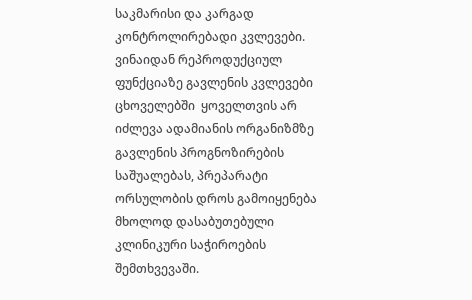საკმარისი და კარგად კონტროლირებადი კვლევები. ვინაიდან რეპროდუქციულ ფუნქციაზე გავლენის კვლევები ცხოველებში  ყოველთვის არ იძლევა ადამიანის ორგანიზმზე გავლენის პროგნოზირების საშუალებას, პრეპარატი ორსულობის დროს გამოიყენება მხოლოდ დასაბუთებული კლინიკური საჭიროების შემთხვევაში.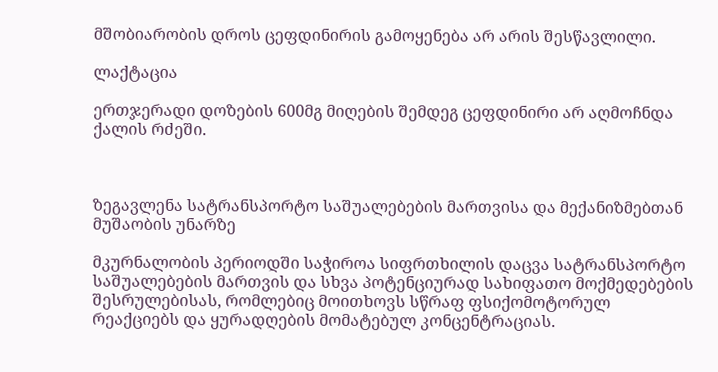მშობიარობის დროს ცეფდინირის გამოყენება არ არის შესწავლილი.

ლაქტაცია

ერთჯერადი დოზების 600მგ მიღების შემდეგ ცეფდინირი არ აღმოჩნდა ქალის რძეში.



ზეგავლენა სატრანსპორტო საშუალებების მართვისა და მექანიზმებთან მუშაობის უნარზე

მკურნალობის პერიოდში საჭიროა სიფრთხილის დაცვა სატრანსპორტო საშუალებების მართვის და სხვა პოტენციურად სახიფათო მოქმედებების შესრულებისას, რომლებიც მოითხოვს სწრაფ ფსიქომოტორულ რეაქციებს და ყურადღების მომატებულ კონცენტრაციას.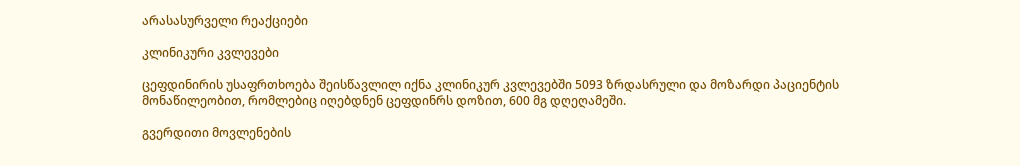არასასურველი რეაქციები

კლინიკური კვლევები

ცეფდინირის უსაფრთხოება შეისწავლილ იქნა კლინიკურ კვლევებში 5093 ზრდასრული და მოზარდი პაციენტის მონაწილეობით, რომლებიც იღებდნენ ცეფდინრს დოზით, 600 მგ დღეღამეში.

გვერდითი მოვლენების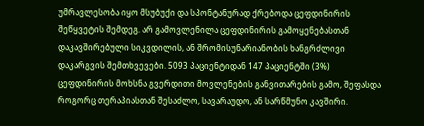უმრავლესობა იყო მსუბუქი და სპონტანურად ქრებოდა ცეფდინირის შეწყვეტის შემდეგ. არ გამოვლენილა ცეფდინირის გამოყენებასთან დაკავშირებული სიკვდილის, ან შრომისუნარიანობის ხანგრძლივი დაკარგვის შემთხვევები. 5093 პაციენტიდან 147 პაციენტში (3%) ცეფდინირის მოხსნა გვერდითი მოვლენების განვითარების გამო, შეფასდა როგორც თერაპიასთან შესაძლო, სავარაუდო, ან სარწმუნო კავშირი.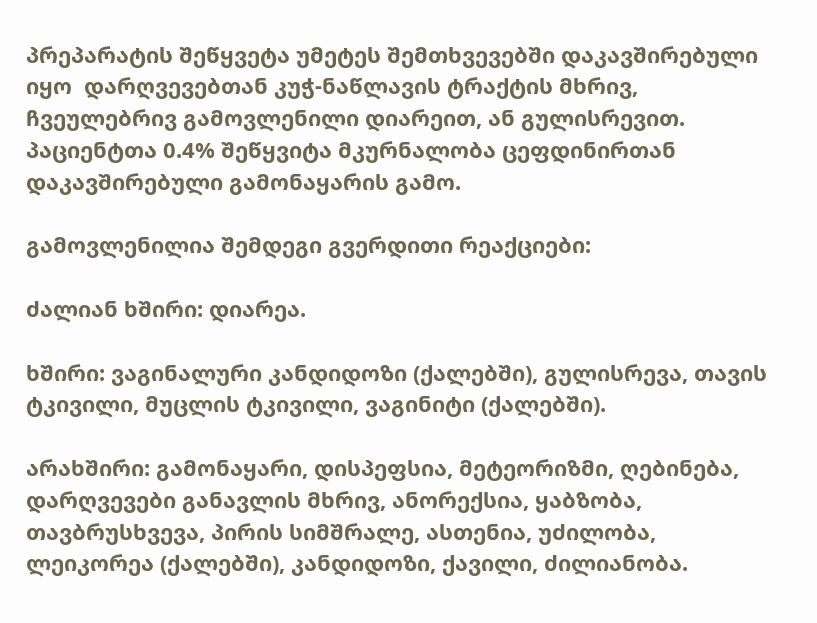პრეპარატის შეწყვეტა უმეტეს შემთხვევებში დაკავშირებული იყო  დარღვევებთან კუჭ-ნაწლავის ტრაქტის მხრივ, ჩვეულებრივ გამოვლენილი დიარეით, ან გულისრევით. პაციენტთა 0.4% შეწყვიტა მკურნალობა ცეფდინირთან დაკავშირებული გამონაყარის გამო.

გამოვლენილია შემდეგი გვერდითი რეაქციები:

ძალიან ხშირი: დიარეა.

ხშირი: ვაგინალური კანდიდოზი (ქალებში), გულისრევა, თავის ტკივილი, მუცლის ტკივილი, ვაგინიტი (ქალებში).

არახშირი: გამონაყარი, დისპეფსია, მეტეორიზმი, ღებინება, დარღვევები განავლის მხრივ, ანორექსია, ყაბზობა, თავბრუსხვევა, პირის სიმშრალე, ასთენია, უძილობა, ლეიკორეა (ქალებში), კანდიდოზი, ქავილი, ძილიანობა.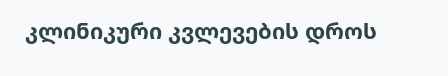კლინიკური კვლევების დროს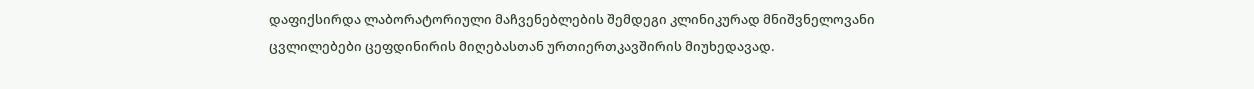დაფიქსირდა ლაბორატორიული მაჩვენებლების შემდეგი კლინიკურად მნიშვნელოვანი ცვლილებები ცეფდინირის მიღებასთან ურთიერთკავშირის მიუხედავად.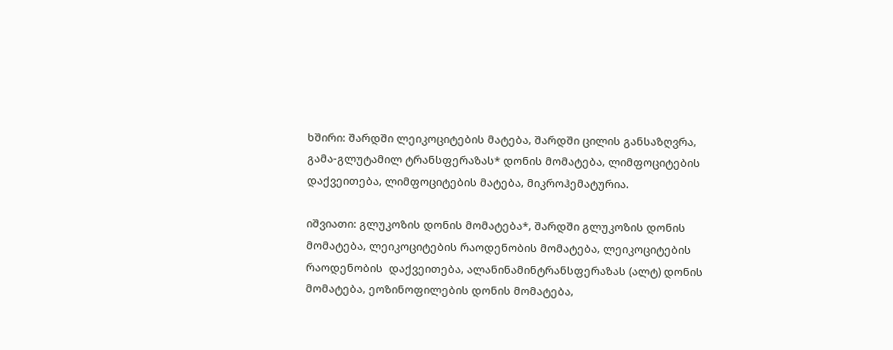ხშირი: შარდში ლეიკოციტების მატება, შარდში ცილის განსაზღვრა, გამა-გლუტამილ ტრანსფერაზას* დონის მომატება, ლიმფოციტების დაქვეითება, ლიმფოციტების მატება, მიკროჰემატურია.

იშვიათი: გლუკოზის დონის მომატება*, შარდში გლუკოზის დონის მომატება, ლეიკოციტების რაოდენობის მომატება, ლეიკოციტების რაოდენობის  დაქვეითება, ალანინამინტრანსფერაზას (ალტ) დონის მომატება, ეოზინოფილების დონის მომატება,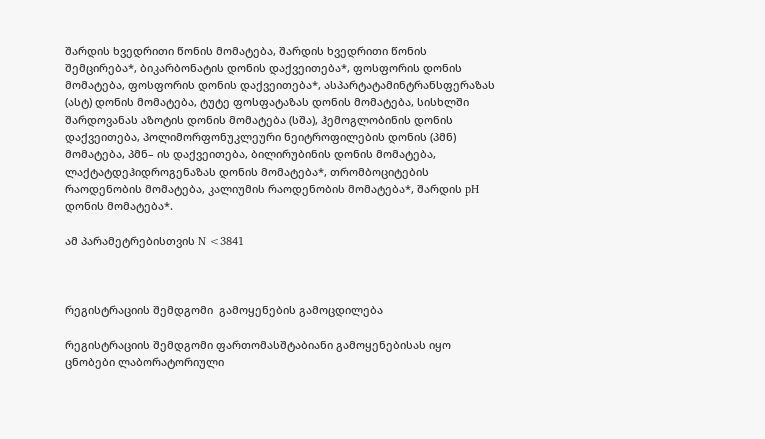შარდის ხვედრითი წონის მომატება, შარდის ხვედრითი წონის შემცირება*, ბიკარბონატის დონის დაქვეითება*, ფოსფორის დონის მომატება, ფოსფორის დონის დაქვეითება*, ასპარტატამინტრანსფერაზას (ასტ) დონის მომატება, ტუტე ფოსფატაზას დონის მომატება, სისხლში შარდოვანას აზოტის დონის მომატება (სშა), ჰემოგლობინის დონის დაქვეითება, პოლიმორფონუკლეური ნეიტროფილების დონის (პმნ) მომატება, პმნ– ის დაქვეითება, ბილირუბინის დონის მომატება, ლაქტატდეჰიდროგენაზას დონის მომატება*, თრომბოციტების რაოდენობის მომატება, კალიუმის რაოდენობის მომატება*, შარდის pH დონის მომატება*.

ამ პარამეტრებისთვის N <3841



რეგისტრაციის შემდგომი  გამოყენების გამოცდილება

რეგისტრაციის შემდგომი ფართომასშტაბიანი გამოყენებისას იყო ცნობები ლაბორატორიული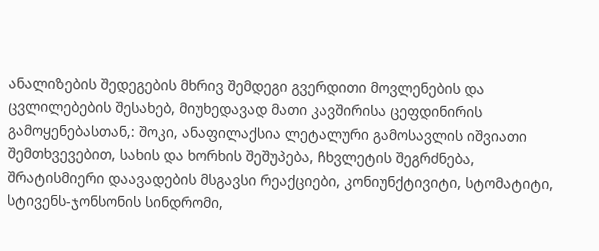ანალიზების შედეგების მხრივ შემდეგი გვერდითი მოვლენების და ცვლილებების შესახებ, მიუხედავად მათი კავშირისა ცეფდინირის გამოყენებასთან,: შოკი, ანაფილაქსია ლეტალური გამოსავლის იშვიათი შემთხვევებით, სახის და ხორხის შეშუპება, ჩხვლეტის შეგრძნება, შრატისმიერი დაავადების მსგავსი რეაქციები, კონიუნქტივიტი, სტომატიტი, სტივენს-ჯონსონის სინდრომი,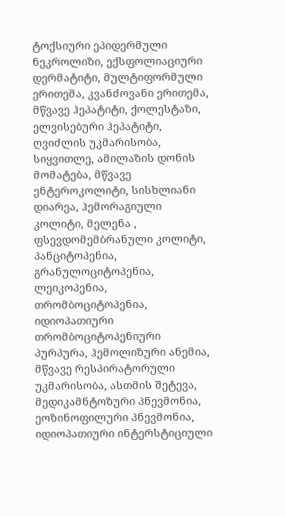ტოქსიური ეპიდერმული ნეკროლიზი, ექსფოლიაციური დერმატიტი, მულტიფორმული ერითემა, კვანძოვანი ერითემა, მწვავე ჰეპატიტი, ქოლესტაზი, ელვისებური ჰეპატიტი, ღვიძლის უკმარისობა, სიყვითლე, ამილაზის დონის მომატება, მწვავე ენტეროკოლიტი, სისხლიანი დიარეა, ჰემორაგიული კოლიტი, მელენა , ფსევდომემბრანული კოლიტი, პანციტოპენია, გრანულოციტოპენია, ლეიკოპენია, თრომბოციტოპენია, იდიოპათიური თრომბოციტოპენიური პურპურა, ჰემოლიზური ანემია, მწვავე რესპირატორული უკმარისობა, ასთმის შეტევა, მედიკამნტოზური პნევმონია, ეოზინოფილური პნევმონია, იდიოპათიური ინტერსტიციული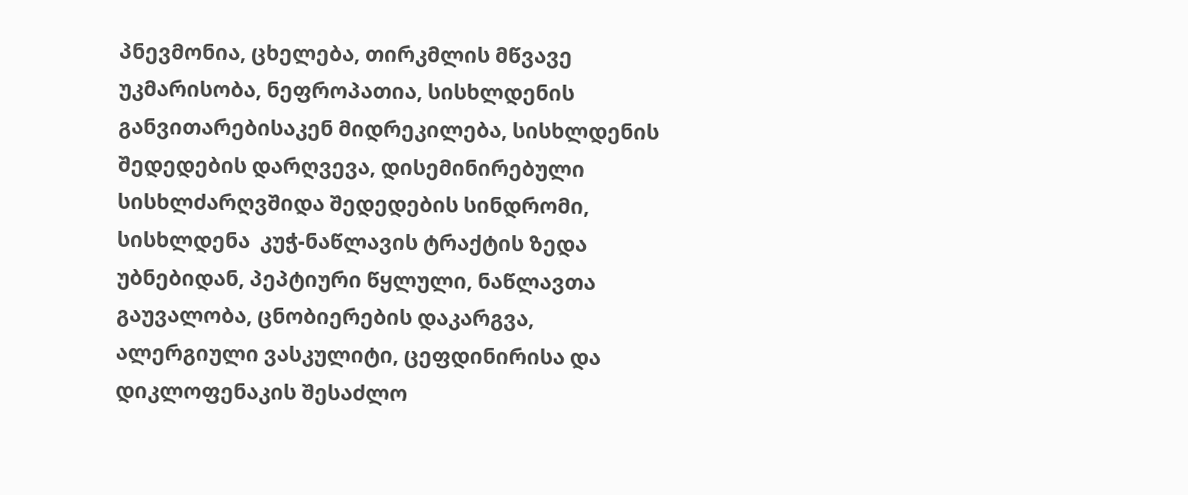პნევმონია, ცხელება, თირკმლის მწვავე უკმარისობა, ნეფროპათია, სისხლდენის განვითარებისაკენ მიდრეკილება, სისხლდენის შედედების დარღვევა, დისემინირებული სისხლძარღვშიდა შედედების სინდრომი, სისხლდენა  კუჭ-ნაწლავის ტრაქტის ზედა უბნებიდან, პეპტიური წყლული, ნაწლავთა გაუვალობა, ცნობიერების დაკარგვა, ალერგიული ვასკულიტი, ცეფდინირისა და დიკლოფენაკის შესაძლო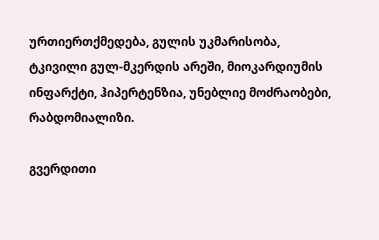ურთიერთქმედება, გულის უკმარისობა, ტკივილი გულ-მკერდის არეში, მიოკარდიუმის ინფარქტი, ჰიპერტენზია, უნებლიე მოძრაობები, რაბდომიალიზი.

გვერდითი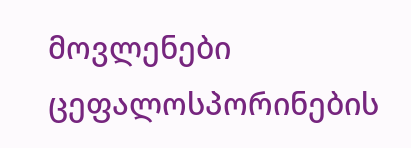მოვლენები ცეფალოსპორინების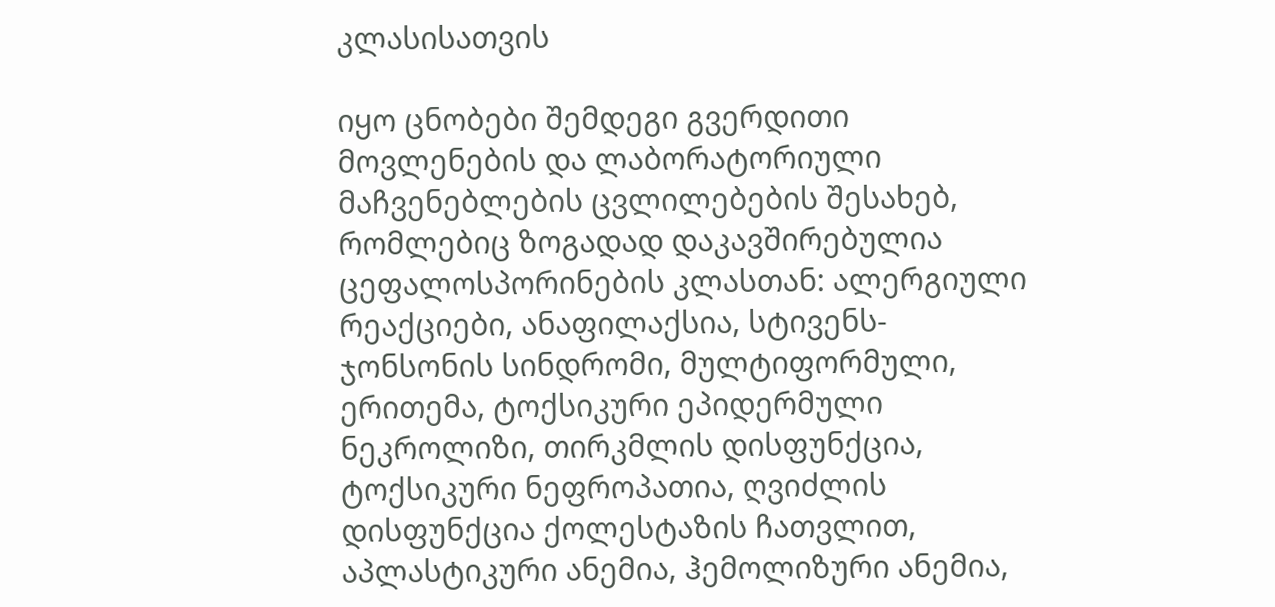კლასისათვის

იყო ცნობები შემდეგი გვერდითი მოვლენების და ლაბორატორიული მაჩვენებლების ცვლილებების შესახებ, რომლებიც ზოგადად დაკავშირებულია ცეფალოსპორინების კლასთან: ალერგიული რეაქციები, ანაფილაქსია, სტივენს-ჯონსონის სინდრომი, მულტიფორმული, ერითემა, ტოქსიკური ეპიდერმული ნეკროლიზი, თირკმლის დისფუნქცია, ტოქსიკური ნეფროპათია, ღვიძლის დისფუნქცია ქოლესტაზის ჩათვლით, აპლასტიკური ანემია, ჰემოლიზური ანემია,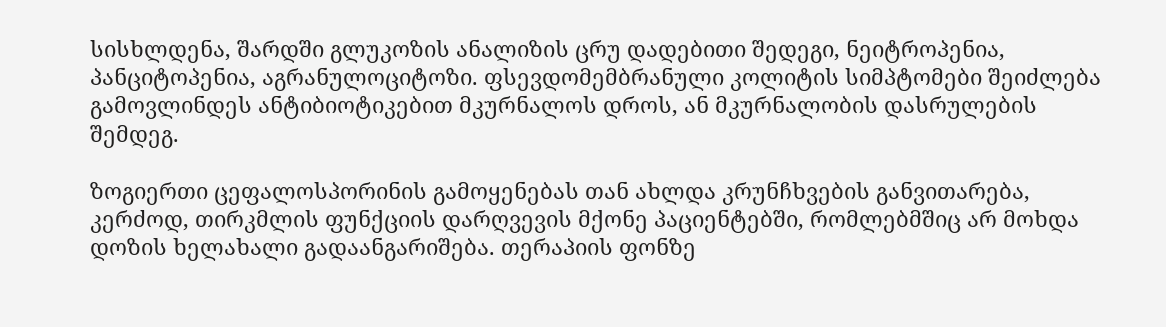სისხლდენა, შარდში გლუკოზის ანალიზის ცრუ დადებითი შედეგი, ნეიტროპენია, პანციტოპენია, აგრანულოციტოზი. ფსევდომემბრანული კოლიტის სიმპტომები შეიძლება გამოვლინდეს ანტიბიოტიკებით მკურნალოს დროს, ან მკურნალობის დასრულების შემდეგ.

ზოგიერთი ცეფალოსპორინის გამოყენებას თან ახლდა კრუნჩხვების განვითარება, კერძოდ, თირკმლის ფუნქციის დარღვევის მქონე პაციენტებში, რომლებმშიც არ მოხდა დოზის ხელახალი გადაანგარიშება. თერაპიის ფონზე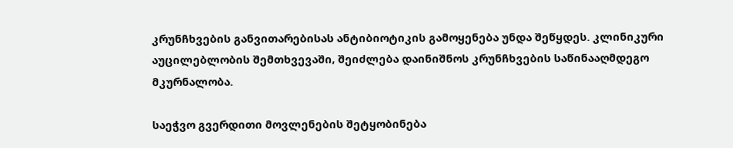კრუნჩხვების განვითარებისას ანტიბიოტიკის გამოყენება უნდა შეწყდეს. კლინიკური აუცილებლობის შემთხვევაში, შეიძლება დაინიშნოს კრუნჩხვების საწინააღმდეგო მკურნალობა.

საეჭვო გვერდითი მოვლენების შეტყობინება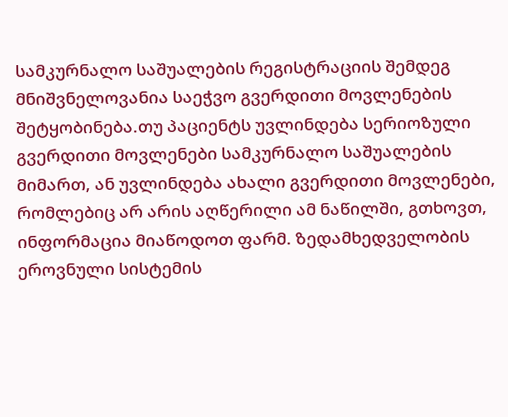სამკურნალო საშუალების რეგისტრაციის შემდეგ მნიშვნელოვანია საეჭვო გვერდითი მოვლენების შეტყობინება.თუ პაციენტს უვლინდება სერიოზული გვერდითი მოვლენები სამკურნალო საშუალების მიმართ, ან უვლინდება ახალი გვერდითი მოვლენები, რომლებიც არ არის აღწერილი ამ ნაწილში, გთხოვთ, ინფორმაცია მიაწოდოთ ფარმ. ზედამხედველობის ეროვნული სისტემის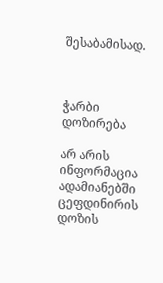შესაბამისად.



ჭარბი დოზირება

არ არის ინფორმაცია ადამიანებში ცეფდინირის დოზის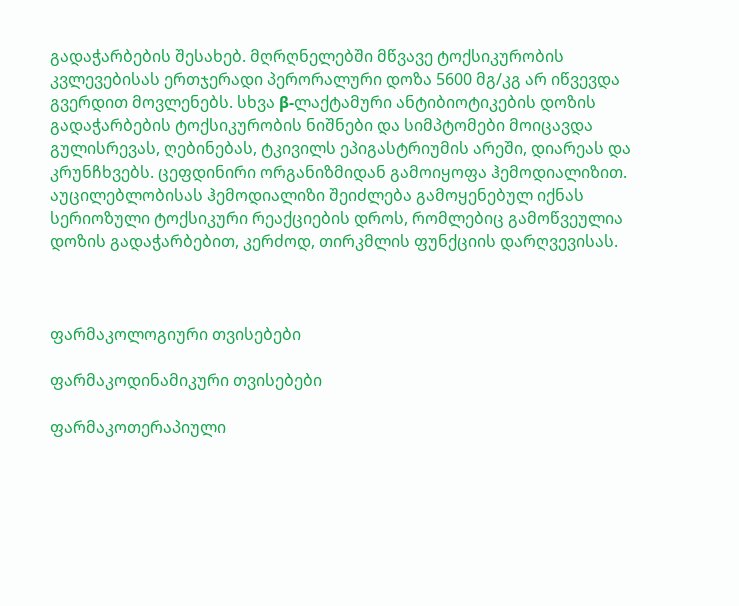გადაჭარბების შესახებ. მღრღნელებში მწვავე ტოქსიკურობის კვლევებისას ერთჯერადი პერორალური დოზა 5600 მგ/კგ არ იწვევდა გვერდით მოვლენებს. სხვა β-ლაქტამური ანტიბიოტიკების დოზის გადაჭარბების ტოქსიკურობის ნიშნები და სიმპტომები მოიცავდა გულისრევას, ღებინებას, ტკივილს ეპიგასტრიუმის არეში, დიარეას და კრუნჩხვებს. ცეფდინირი ორგანიზმიდან გამოიყოფა ჰემოდიალიზით. აუცილებლობისას ჰემოდიალიზი შეიძლება გამოყენებულ იქნას სერიოზული ტოქსიკური რეაქციების დროს, რომლებიც გამოწვეულია დოზის გადაჭარბებით, კერძოდ, თირკმლის ფუნქციის დარღვევისას.



ფარმაკოლოგიური თვისებები

ფარმაკოდინამიკური თვისებები

ფარმაკოთერაპიული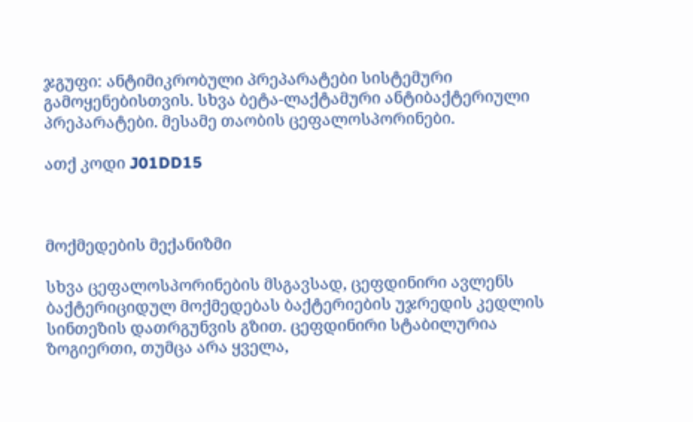ჯგუფი: ანტიმიკრობული პრეპარატები სისტემური გამოყენებისთვის. სხვა ბეტა-ლაქტამური ანტიბაქტერიული პრეპარატები. მესამე თაობის ცეფალოსპორინები.

ათქ კოდი J01DD15



მოქმედების მექანიზმი

სხვა ცეფალოსპორინების მსგავსად, ცეფდინირი ავლენს ბაქტერიციდულ მოქმედებას ბაქტერიების უჯრედის კედლის სინთეზის დათრგუნვის გზით. ცეფდინირი სტაბილურია ზოგიერთი, თუმცა არა ყველა,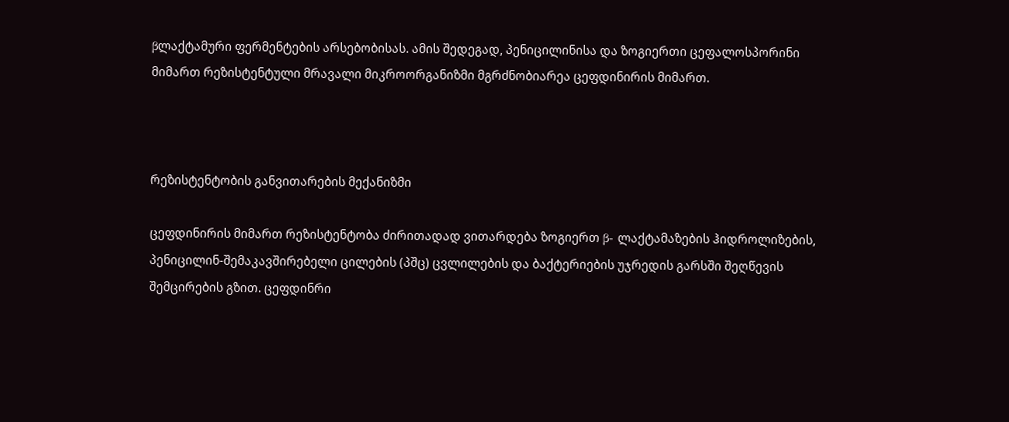βლაქტამური ფერმენტების არსებობისას. ამის შედეგად, პენიცილინისა და ზოგიერთი ცეფალოსპორინი მიმართ რეზისტენტული მრავალი მიკროორგანიზმი მგრძნობიარეა ცეფდინირის მიმართ.



რეზისტენტობის განვითარების მექანიზმი

ცეფდინირის მიმართ რეზისტენტობა ძირითადად ვითარდება ზოგიერთ β- ლაქტამაზების ჰიდროლიზების, პენიცილინ-შემაკავშირებელი ცილების (პშც) ცვლილების და ბაქტერიების უჯრედის გარსში შეღწევის შემცირების გზით. ცეფდინრი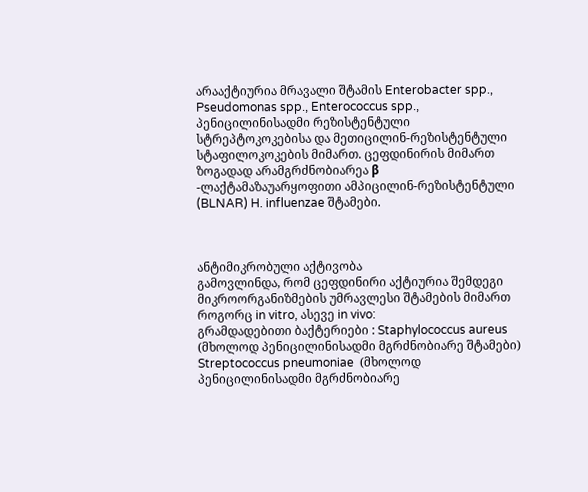არააქტიურია მრავალი შტამის Enterobacter spp., Pseudomonas spp., Enterococcus spp., პენიცილინისადმი რეზისტენტული სტრეპტოკოკებისა და მეთიცილინ-რეზისტენტული სტაფილოკოკების მიმართ. ცეფდინირის მიმართ ზოგადად არამგრძნობიარეა β -ლაქტამაზაუარყოფითი ამპიცილინ-რეზისტენტული (BLNAR) H. influenzae შტამები.



ანტიმიკრობული აქტივობა
გამოვლინდა, რომ ცეფდინირი აქტიურია შემდეგი მიკროორგანიზმების უმრავლესი შტამების მიმართ როგორც in vitro, ასევე in vivo:
გრამდადებითი ბაქტერიები : Staphylococcus aureus  (მხოლოდ პენიცილინისადმი მგრძნობიარე შტამები) Streptococcus pneumoniae  (მხოლოდ პენიცილინისადმი მგრძნობიარე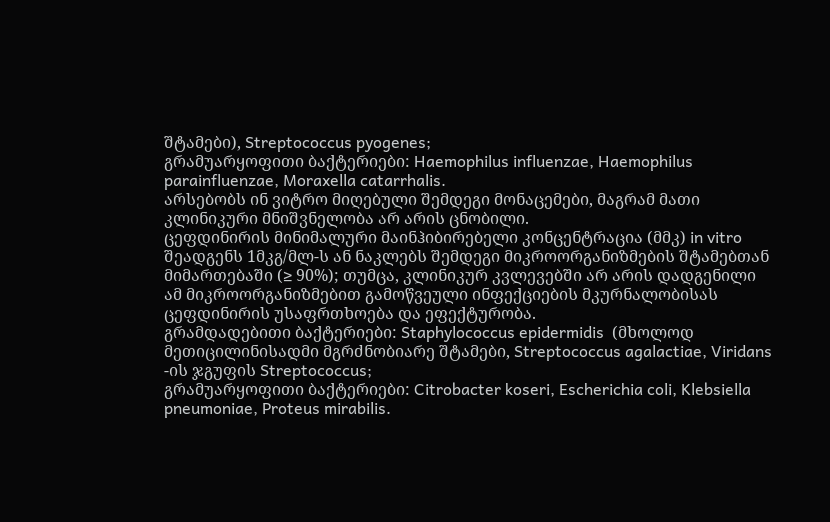შტამები), Streptococcus pyogenes;
გრამუარყოფითი ბაქტერიები: Haemophilus influenzae, Haemophilus parainfluenzae, Moraxella catarrhalis.
არსებობს ინ ვიტრო მიღებული შემდეგი მონაცემები, მაგრამ მათი კლინიკური მნიშვნელობა არ არის ცნობილი.
ცეფდინირის მინიმალური მაინჰიბირებელი კონცენტრაცია (მმკ) in vitro შეადგენს 1მკგ/მლ-ს ან ნაკლებს შემდეგი მიკროორგანიზმების შტამებთან მიმართებაში (≥ 90%); თუმცა, კლინიკურ კვლევებში არ არის დადგენილი ამ მიკროორგანიზმებით გამოწვეული ინფექციების მკურნალობისას ცეფდინირის უსაფრთხოება და ეფექტურობა.
გრამდადებითი ბაქტერიები: Staphylococcus epidermidis  (მხოლოდ მეთიცილინისადმი მგრძნობიარე შტამები, Streptococcus agalactiae, Viridans -ის ჯგუფის Streptococcus;
გრამუარყოფითი ბაქტერიები: Citrobacter koseri, Escherichia coli, Klebsiella pneumoniae, Proteus mirabilis.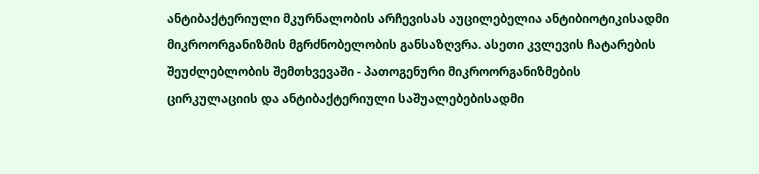ანტიბაქტერიული მკურნალობის არჩევისას აუცილებელია ანტიბიოტიკისადმი მიკროორგანიზმის მგრძნობელობის განსაზღვრა. ასეთი კვლევის ჩატარების შეუძლებლობის შემთხვევაში - პათოგენური მიკროორგანიზმების ცირკულაციის და ანტიბაქტერიული საშუალებებისადმი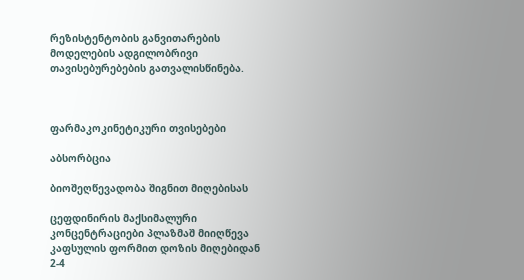რეზისტენტობის განვითარების მოდელების ადგილობრივი თავისებურებების გათვალისწინება.



ფარმაკოკინეტიკური თვისებები

აბსორბცია

ბიოშეღწევადობა შიგნით მიღებისას

ცეფდინირის მაქსიმალური  კონცენტრაციები პლაზმაშ მიიღწევა კაფსულის ფორმით დოზის მიღებიდან 2-4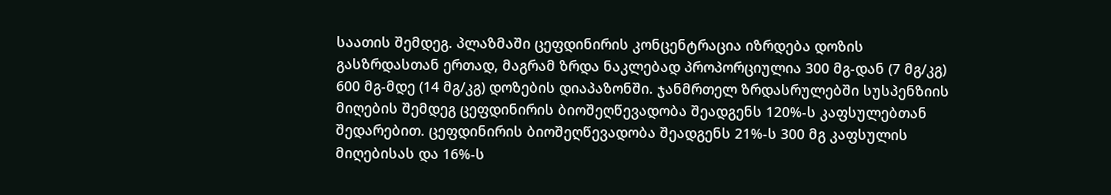საათის შემდეგ. პლაზმაში ცეფდინირის კონცენტრაცია იზრდება დოზის გასზრდასთან ერთად, მაგრამ ზრდა ნაკლებად პროპორციულია 300 მგ-დან (7 მგ/კგ) 600 მგ-მდე (14 მგ/კგ) დოზების დიაპაზონში. ჯანმრთელ ზრდასრულებში სუსპენზიის მიღების შემდეგ ცეფდინირის ბიოშეღწევადობა შეადგენს 120%-ს კაფსულებთან შედარებით. ცეფდინირის ბიოშეღწევადობა შეადგენს 21%-ს 300 მგ კაფსულის მიღებისას და 16%-ს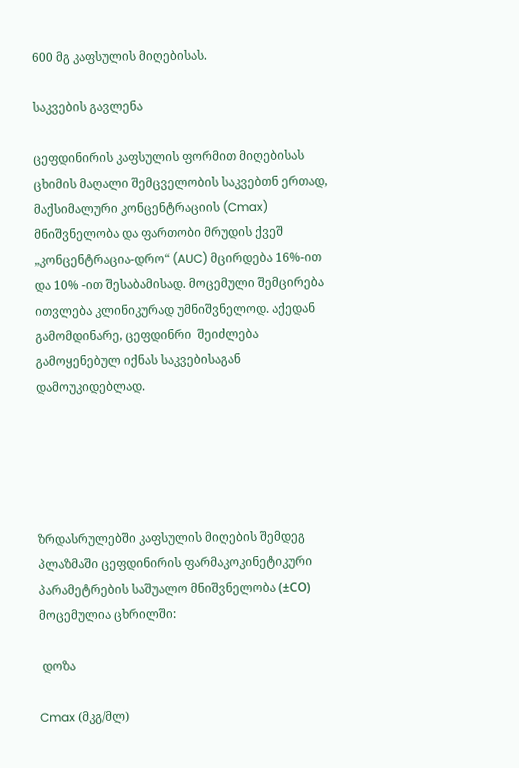600 მგ კაფსულის მიღებისას.

საკვების გავლენა

ცეფდინირის კაფსულის ფორმით მიღებისას ცხიმის მაღალი შემცველობის საკვებთნ ერთად, მაქსიმალური კონცენტრაციის (Cmax) მნიშვნელობა და ფართობი მრუდის ქვეშ „კონცენტრაცია-დრო“ (AUC) მცირდება 16%-ით და 10% -ით შესაბამისად. მოცემული შემცირება ითვლება კლინიკურად უმნიშვნელოდ. აქედან გამომდინარე, ცეფდინრი  შეიძლება გამოყენებულ იქნას საკვებისაგან დამოუკიდებლად.





ზრდასრულებში კაფსულის მიღების შემდეგ პლაზმაში ცეფდინირის ფარმაკოკინეტიკური პარამეტრების საშუალო მნიშვნელობა (±СО) მოცემულია ცხრილში:

 დოზა

Cmax (მკგ/მლ)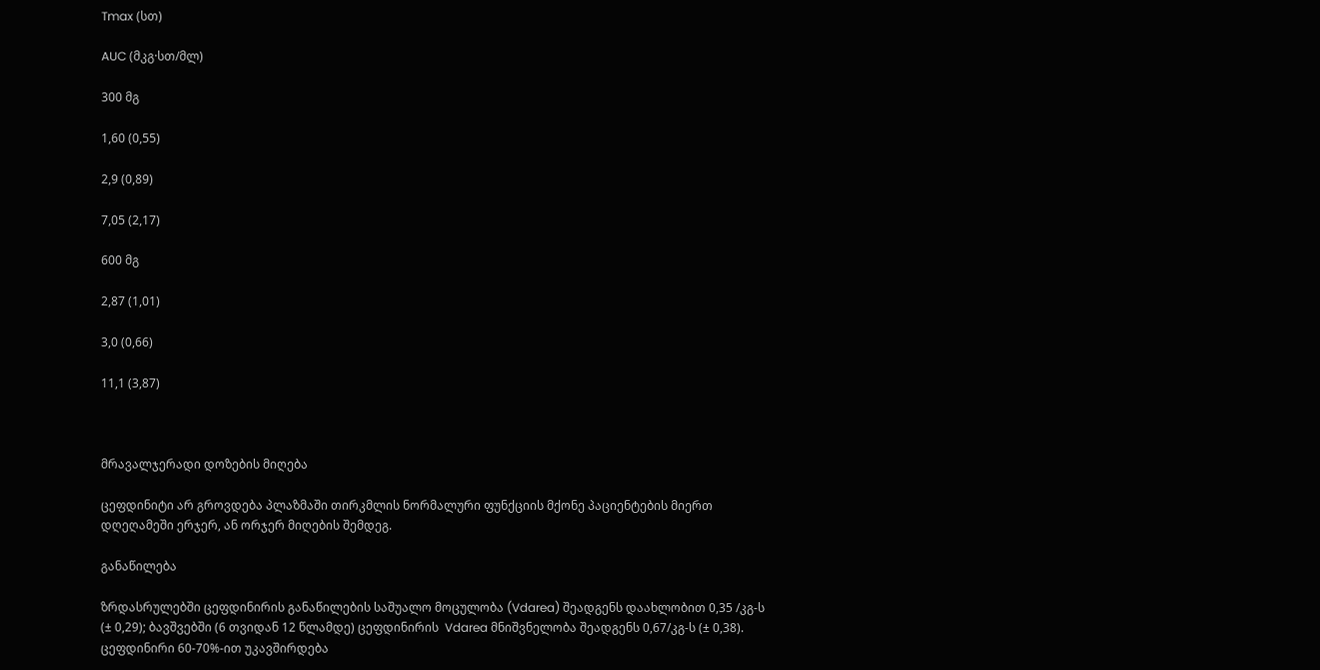Tmax (სთ)

AUC (მკგ·სთ/მლ)

300 მგ

1,60 (0,55)

2,9 (0,89)

7,05 (2,17)

600 მგ

2,87 (1,01)

3,0 (0,66)

11,1 (3,87)



მრავალჯერადი დოზების მიღება

ცეფდინიტი არ გროვდება პლაზმაში თირკმლის ნორმალური ფუნქციის მქონე პაციენტების მიერთ დღეღამეში ერჯერ, ან ორჯერ მიღების შემდეგ.

განაწილება

ზრდასრულებში ცეფდინირის განაწილების საშუალო მოცულობა (Vdarea) შეადგენს დაახლობით 0,35 /კგ-ს (± 0,29); ბავშვებში (6 თვიდან 12 წლამდე) ცეფდინირის  Vdarea მნიშვნელობა შეადგენს 0,67/კგ-ს (± 0,38). ცეფდინირი 60-70%-ით უკავშირდება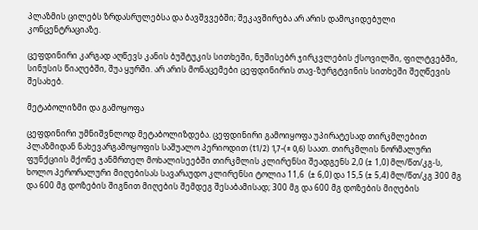პლაზმის ცილებს ზრდასრულებსა და ბავშვვებში; შეკავშირება არ არის დამოკიდებული კონცენტრაციაზე.

ცეფდინირი კარგად აღწევს კანის ბუშტუკის სითხეში, ნუშისებრ ჯირკვლების ქსოვილში, ფილტვებში, სინუსის წიაღებში, შუა ყურში. არ არის მონაცემები ცეფდინირის თავ-ზურგტვინის სითხეში შეღწევის შესახებ.

მეტაბოლიზმი და გამოყოფა

ცეფდინირი უმნიშვნლოდ მეტაბოლიზდება. ცეფდინირი გამოიყოფა უპირატესად თირკმლებით პლაზმიდან ნახევარგამოყოფის საშუალო პერიოდით (t1/2) 1,7-(± 0,6) საათ. თირკმლის ნორმალური ფუნქციის მქონე ჯანმრთელ მოხალისეებში თირკმლის კლირენსი შეადგენს 2,0 (± 1,0) მლ/წთ/კგ-ს, ხოლო პერორალური მიღებისას სავარაუდო კლირენსი ტოლია 11,6  (± 6,0) და 15,5 (± 5,4) მლ/წთ/კგ 300 მგ და 600 მგ დოზების შიგნით მიღების შემდეგ შესაბამისად; 300 მგ და 600 მგ დოზების მიღების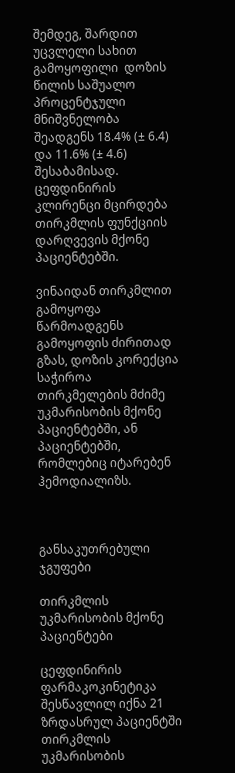შემდეგ, შარდით უცვლელი სახით გამოყოფილი  დოზის წილის საშუალო პროცენტჯული მნიშვნელობა შეადგენს 18.4% (± 6.4) და 11.6% (± 4.6) შესაბამისად. ცეფდინირის კლირენცი მცირდება თირკმლის ფუნქციის დარღვევის მქონე პაციენტებში.

ვინაიდან თირკმლით გამოყოფა წარმოადგენს გამოყოფის ძირითად გზას, დოზის კორექცია საჭიროა თირკმელების მძიმე უკმარისობის მქონე პაციენტებში, ან პაციენტებში, რომლებიც იტარებენ ჰემოდიალიზს.



განსაკუთრებული ჯგუფები

თირკმლის უკმარისობის მქონე პაციენტები

ცეფდინირის ფარმაკოკინეტიკა შესწავლილ იქნა 21 ზრდასრულ პაციენტში თირკმლის უკმარისობის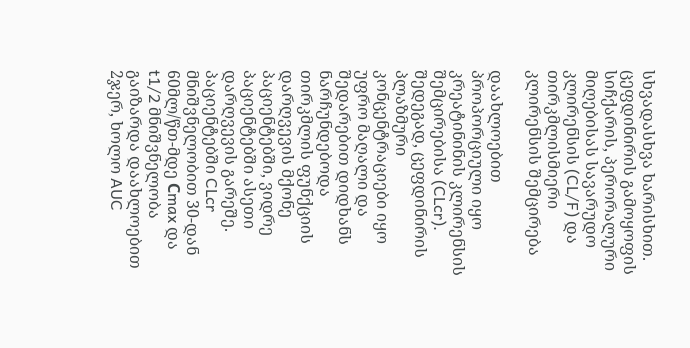სხვადასხვა ხარისხით. ცეფდინირის გამოყოფის სიჩქარის, პერორალური მიღებისას სავარუდო კლირენსის (CL/F) და თირკმლისმიერი კლირენსის შემცირება

დაახლოებით პროპორციული იყო კრეატინინის კლირენსის შემცირებისა (CLcr). შედეგად, ცეფდინირის პლაზმური კონცენტრაციები იყო უფრო მაღალი და შედარებით დიდხანს ნარჩუნდებოდა თირკმლის ფუნქციის დარღვევის მქონე პაციენტებში, ვიდრე პაციენტებში ასეთი დარღვევის გარეშე. პაციენტებში CLcr მნიშვნელობით 30-დან 60მლ/წთ-მდე Сmax და t1/2 მნიშვნელობა გაიზარდა დაახლოებით 2ჯერ, ხოლო AUC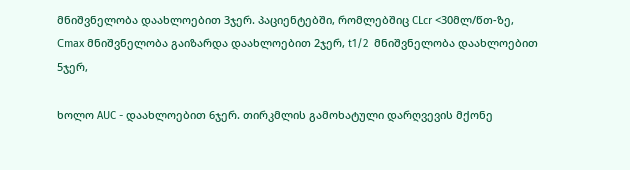მნიშვნელობა დაახლოებით 3ჯერ. პაციენტებში, რომლებშიც CLcr <30მლ/წთ-ზე, Сmax მნიშვნელობა გაიზარდა დაახლოებით 2ჯერ, t1/2  მნიშვნელობა დაახლოებით 5ჯერ,

ხოლო AUC - დაახლოებით 6ჯერ. თირკმლის გამოხატული დარღვევის მქონე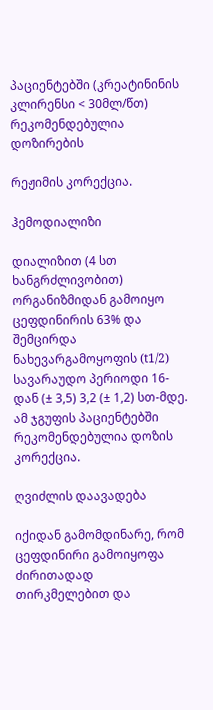პაციენტებში (კრეატინინის კლირენსი < 30მლ/წთ) რეკომენდებულია დოზირების

რეჟიმის კორექცია.

ჰემოდიალიზი

დიალიზით (4 სთ ხანგრძლივობით) ორგანიზმიდან გამოიყო ცეფდინირის 63% და შემცირდა ნახევარგამოყოფის (t1/2) სავარაუდო პერიოდი 16-დან (± 3,5) 3,2 (± 1,2) სთ-მდე. ამ ჯგუფის პაციენტებში რეკომენდებულია დოზის კორექცია.

ღვიძლის დაავადება

იქიდან გამომდინარე, რომ ცეფდინირი გამოიყოფა ძირითადად თირკმელებით და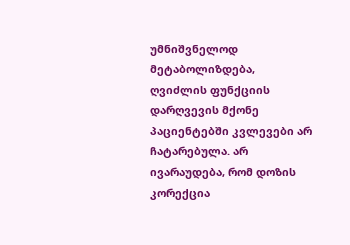უმნიშვნელოდ მეტაბოლიზდება, ღვიძლის ფუნქციის დარღვევის მქონე პაციენტებში კვლევები არ ჩატარებულა. არ ივარაუდება, რომ დოზის კორექცია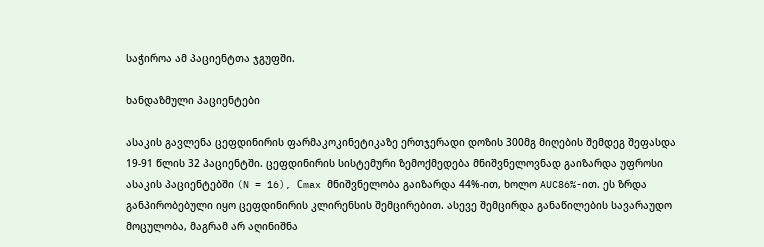საჭიროა ამ პაციენტთა ჯგუფში.

ხანდაზმული პაციენტები

ასაკის გავლენა ცეფდინირის ფარმაკოკინეტიკაზე ერთჯერადი დოზის 300მგ მიღების შემდეგ შეფასდა  19-91 წლის 32 პაციენტში. ცეფდინირის სისტემური ზემოქმედება მნიშვნელოვნად გაიზარდა უფროსი ასაკის პაციენტებში (N = 16), Сmax მნიშვნელობა გაიზარდა 44%-ით, ხოლო AUC86%-ით. ეს ზრდა განპირობებული იყო ცეფდინირის კლირენსის შემცირებით. ასევე შემცირდა განაწილების სავარაუდო მოცულობა, მაგრამ არ აღინიშნა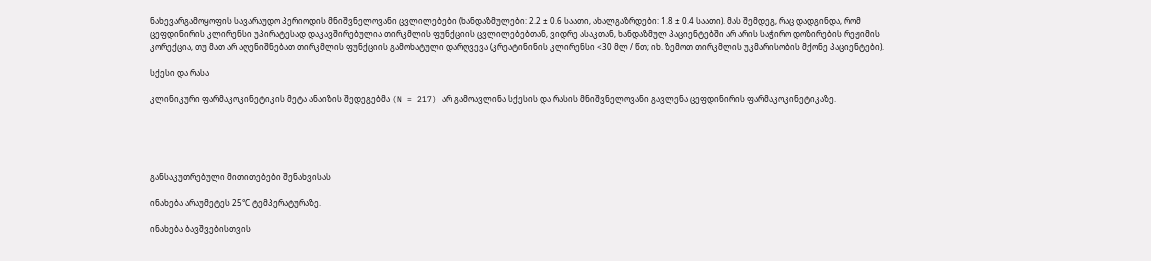ნახევარგამოყოფის სავარაუდო პერიოდის მნიშვნელოვანი ცვლილებები (ხანდაზმულები: 2.2 ± 0.6 საათი, ახალგაზრდები: 1.8 ± 0.4 საათი). მას შემდეგ, რაც დადგინდა, რომ ცეფდინირის კლირენსი უპირატესად დაკავშირებულია თირკმლის ფუნქციის ცვლილებებთან, ვიდრე ასაკთან, ხანდაზმულ პაციენტებში არ არის საჭირო დოზირების რეჟიმის კორექცია, თუ მათ არ აღენიშნებათ თირკმლის ფუნქციის გამოხატული დარღვევა (კრეატინინის კლირენსი <30 მლ / წთ; იხ. ზემოთ თირკმლის უკმარისობის მქონე პაციენტები).

სქესი და რასა

კლინიკური ფარმაკოკინეტიკის მეტა ანაიზის შედეგებმა (N = 217) არ გამოავლინა სქესის და რასის მნიშვნელოვანი გავლენა ცეფდინირის ფარმაკოკინეტიკაზე.





განსაკუთრებული მითითებები შენახვისას

ინახება არაუმეტეს 25°С ტემპერატურაზე.

ინახება ბავშვებისთვის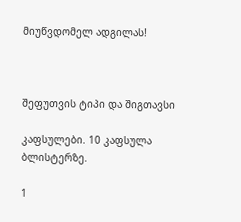მიუწვდომელ ადგილას!



შეფუთვის ტიპი და შიგთავსი

კაფსულები. 10 კაფსულა ბლისტერზე.

1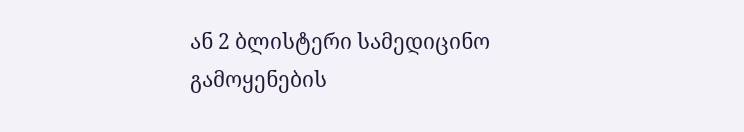ან 2 ბლისტერი სამედიცინო გამოყენების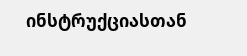ინსტრუქციასთან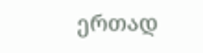ერთად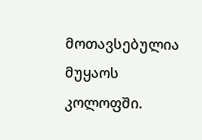მოთავსებულია მუყაოს კოლოფში.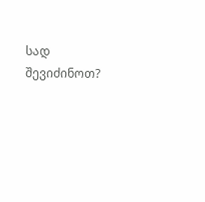სად შევიძინოთ?